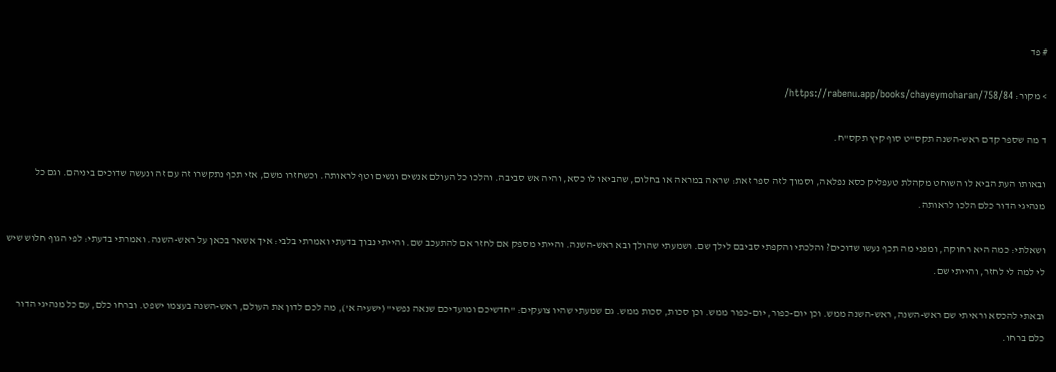# פד

> מקור: https://rabenu.app/books/chayeymoharan/758/84/

ד מה שספר קדם ראש-השנה תקס"ט סוף קיץ תקס"ח.

ובאותו העת הביא לו השוחט מקהלת טעפליק כסא נפלאה, וסמוך לזה ספר זאת: שראה במראה או בחלום, שהביאו לו כסא, והיה אש סביבה. והלכו כל העולם אנשים ונשים וטף לראותה. וכשחזרו משם, אזי תכף נתקשרו זה עם זה ונעשה שדוכים ביניהם. וגם כל מנהיגי הדור כלם הלכו לראותה.

ושאלתי: כמה היא רחוקה, ומפני מה תכף נעשו שדוכים? והלכתי והקפתי סביבם לילך שם. ושמעתי שהולך ובא ראש-השנה. והייתי מספק אם לחזר אם להתעכב שם. והייתי נבוך בדעתי ואמרתי בלבי: איך אשאר בכאן על ראש-השנה. ואמרתי בדעתי: לפי הגוף חלוש שיש לי למה לי לחזר, והייתי שם.

ובאתי להכסא וראיתי שם ראש-השנה, ראש-השנה ממש. וכן יום-כפור, יום-כפור ממש. וכן סכות, סכות ממש. גם שמעתי שהיו צועקים: "חדשיכם ומועדיכם שנאה נפשי" (ישעיה א'), מה לכם לדון את העולם, ראש-השנה בעצמו ישפט. וברחו כלם, עם כל מנהיגי הדור כלם ברחו.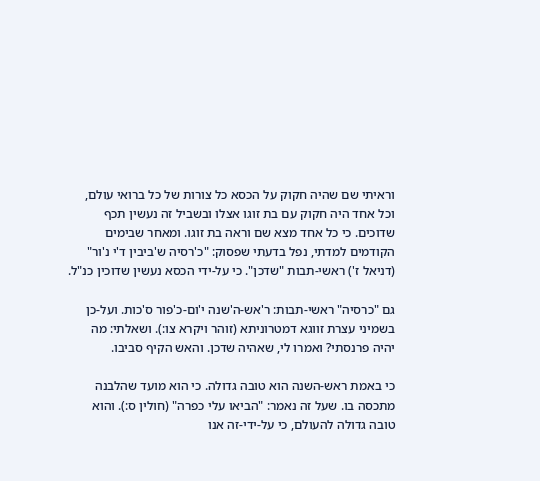וראיתי שם שהיה חקוק על הכסא כל צורות של כל ברואי עולם, וכל אחד היה חקוק עם בת זוגו אצלו ובשביל זה נעשין תכף שדוכים. כי כל אחד מצא שם וראה בת זוגו. ומאחר שבימים הקודמים למדתי, נפל בדעתי שפסוק: "כ'רסיה ש'ביבין ד'י נ'ור" (דניאל ז') ראשי-תבות "שדכן". כי על-ידי הכסא נעשין שדוכין כנ"ל.

גם "כרסיה" ראשי-תבות: ר'אש-ה'שנה י'ום-כ'פור ס'כות. ועל-כן בשמיני עצרת זווגא דמטרוניתא (זוהר ויקרא צו:). ושאלתי: מה יהיה פרנסתי? ואמרו לי, שאהיה שדכן. והאש הקיף סביבו.

כי באמת ראש-השנה הוא טובה גדולה. כי הוא מועד שהלבנה מתכסה בו. שעל זה נאמר: "הביאו עלי כפרה" (חולין ס:). והוא טובה גדולה להעולם, כי על-ידי-זה אנו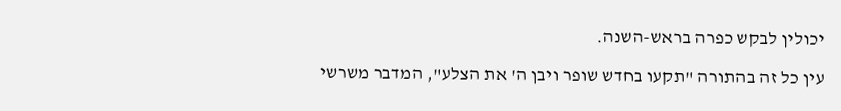יכולין לבקש כפרה בראש-השנה.

עין כל זה בהתורה "תקעו בחדש שופר ויבן ה' את הצלע", המדבר משרשי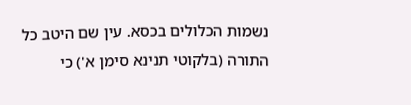נשמות הכלולים בכסא. עין שם היטב כל התורה (בלקוטי תנינא סימן א') כי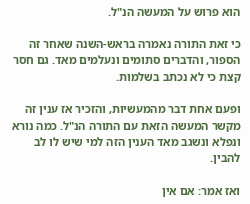הוא פרוש על המעשה הנ"ל.

כי זאת התורה נאמרה בראש-השנה שאחר זה הספור, והדברים סתומים ונעלמים מאד. גם חסר קצת כי לא נכתב בשלמות.

ופעם אחת דבר מהמעשיות, והזכיר אז ענין זה מקשר המעשה הזאת עם התורה הנ"ל. כמה נורא ונפלא ונשגב מאד הענין הזה למי שיש לו לב להבין.

ואז אמר: אם אין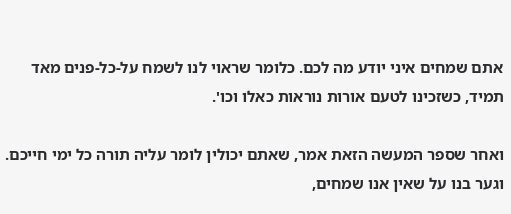אתם שמחים איני יודע מה לכם. כלומר שראוי לנו לשמח על-כל-פנים מאד תמיד, כשזכינו לטעם אורות נוראות כאלו וכו'.

ואחר שספר המעשה הזאת אמר, שאתם יכולין לומר עליה תורה כל ימי חייכם. וגער בנו על שאין אנו שמחים,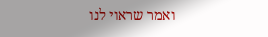ואמר שראוי לנו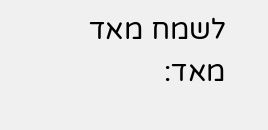לשמח מאד מאד: